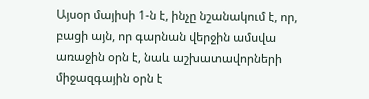Այսօր մայիսի 1-ն է, ինչը նշանակում է, որ, բացի այն, որ գարնան վերջին ամսվա առաջին օրն է, նաև աշխատավորների
միջազգային օրն է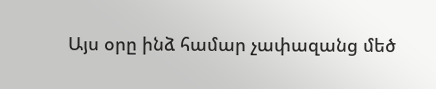Այս օրը ինձ համար չափազանց մեծ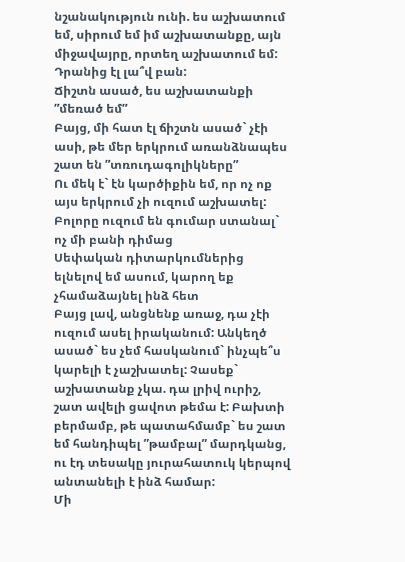նշանակություն ունի. ես աշխատում եմ, սիրում եմ իմ աշխատանքը, այն միջավայրը, որտեղ աշխատում եմ: Դրանից էլ լա՞վ բան:
Ճիշտն ասած, ես աշխատանքի ”մեռած եմ”
Բայց, մի հատ էլ ճիշտն ասած` չէի ասի, թե մեր երկրում առանձնապես շատ են ”տռուդագոլիկները”
Ու մեկ է` էն կարծիքին եմ, որ ոչ ոք այս երկրում չի ուզում աշխատել: Բոլորը ուզում են գումար ստանալ` ոչ մի բանի դիմաց
Սեփական դիտարկումներից ելնելով եմ ասում, կարող եք չհամաձայնել ինձ հետ
Բայց լավ, անցնենք առաջ, դա չէի ուզում ասել իրականում: Անկեղծ ասած` ես չեմ հասկանում` ինչպե՞ս կարելի է չաշխատել: Չասեք` աշխատանք չկա. դա լրիվ ուրիշ, շատ ավելի ցավոտ թեմա է: Բախտի բերմամբ, թե պատահմամբ` ես շատ եմ հանդիպել ”թամբալ” մարդկանց, ու էդ տեսակը յուրահատուկ կերպով անտանելի է ինձ համար:
Մի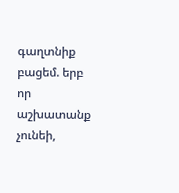գաղտնիք բացեմ. երբ որ աշխատանք չունեի,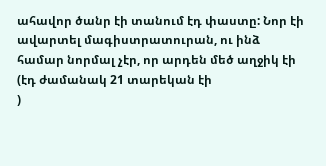ահավոր ծանր էի տանում էդ փաստը: Նոր էի ավարտել մագիստրատուրան, ու ինձ համար նորմալ չէր, որ արդեն մեծ աղջիկ էի (էդ ժամանակ 21 տարեկան էի
)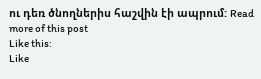ու դեռ ծնողներիս հաշվին էի ապրում: Read more of this post
Like this:
Like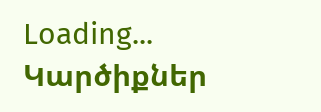Loading...
Կարծիքներ